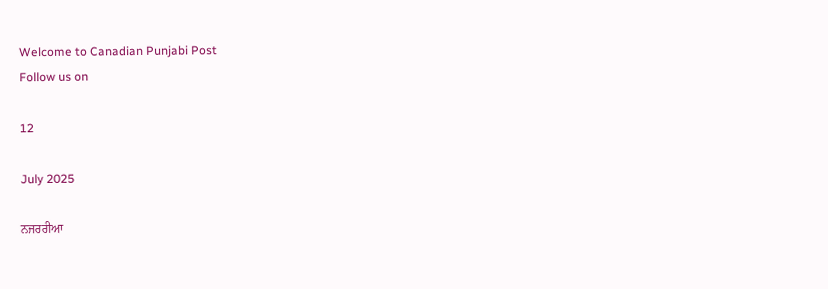Welcome to Canadian Punjabi Post
Follow us on

12

July 2025

ਨਜਰਰੀਆ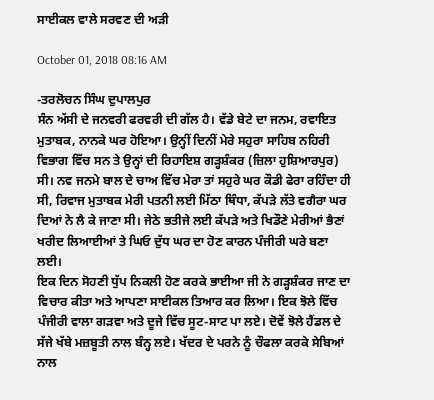ਸਾਈਕਲ ਵਾਲੇ ਸਰਵਣ ਦੀ ਅੜੀ

October 01, 2018 08:16 AM

-ਤਰਲੋਚਨ ਸਿੰਘ ਦੁਪਾਲਪੁਰ
ਸੰਨ ਅੱਸੀ ਦੇ ਜਨਵਰੀ ਫਰਵਰੀ ਦੀ ਗੱਲ ਹੈ। ਵੱਡੇ ਬੇਟੇ ਦਾ ਜਨਮ, ਰਵਾਇਤ ਮੁਤਾਬਕ, ਨਾਨਕੇ ਘਰ ਹੋਇਆ। ਉਨ੍ਹੀਂ ਦਿਨੀਂ ਮੇਰੇ ਸਹੁਰਾ ਸਾਹਿਬ ਨਹਿਰੀ ਵਿਭਾਗ ਵਿੱਚ ਸਨ ਤੇ ਉਨ੍ਹਾਂ ਦੀ ਰਿਹਾਇਸ਼ ਗੜ੍ਹਸ਼ੰਕਰ (ਜ਼ਿਲਾ ਹੁਸ਼ਿਆਰਪੁਰ) ਸੀ। ਨਵ ਜਨਮੇ ਬਾਲ ਦੇ ਚਾਅ ਵਿੱਚ ਮੇਰਾ ਤਾਂ ਸਹੁਰੇ ਘਰ ਕੌਡੀ ਫੇਰਾ ਰਹਿੰਦਾ ਹੀ ਸੀ, ਰਿਵਾਜ ਮੁਤਾਬਕ ਮੇਰੀ ਪਤਨੀ ਲਈ ਮਿੱਠਾ ਥਿੰਧਾ, ਕੱਪੜੇ ਲੱਤੇ ਵਗੈਰਾ ਘਰ ਦਿਆਂ ਨੇ ਲੈ ਕੇ ਜਾਣਾ ਸੀ। ਜੇਠੇ ਭਤੀਜੇ ਲਈ ਕੱਪੜੇ ਅਤੇ ਖਿਡੌਣੇ ਮੇਰੀਆਂ ਭੈਣਾਂ ਖਰੀਦ ਲਿਆਈਆਂ ਤੇ ਘਿਓ ਦੁੱਧ ਘਰ ਦਾ ਹੋਣ ਕਾਰਨ ਪੰਜੀਰੀ ਘਰੇ ਬਣਾ ਲਈ।
ਇਕ ਦਿਨ ਸੋਹਣੀ ਧੁੱਪ ਨਿਕਲੀ ਹੋਣ ਕਰਕੇ ਭਾਈਆ ਜੀ ਨੇ ਗੜ੍ਹਸ਼ੰਕਰ ਜਾਣ ਦਾ ਵਿਚਾਰ ਕੀਤਾ ਅਤੇ ਆਪਣਾ ਸਾਈਕਲ ਤਿਆਰ ਕਰ ਲਿਆ। ਇਕ ਝੋਲੇ ਵਿੱਚ ਪੰਜੀਰੀ ਵਾਲਾ ਗੜਵਾ ਅਤੇ ਦੂਜੇ ਵਿੱਚ ਸੂਟ-ਸਾਟ ਪਾ ਲਏ। ਦੋਵੇਂ ਝੋਲੇ ਹੈਂਡਲ ਦੇ ਸੱਜੇ ਖੱਬੇ ਮਜ਼ਬੂਤੀ ਨਾਲ ਬੰਨ੍ਹ ਲਏ। ਖੱਦਰ ਦੇ ਪਰਨੇ ਨੂੰ ਚੌਫਲਾ ਕਰਕੇ ਸੇਬਿਆਂ ਨਾਲ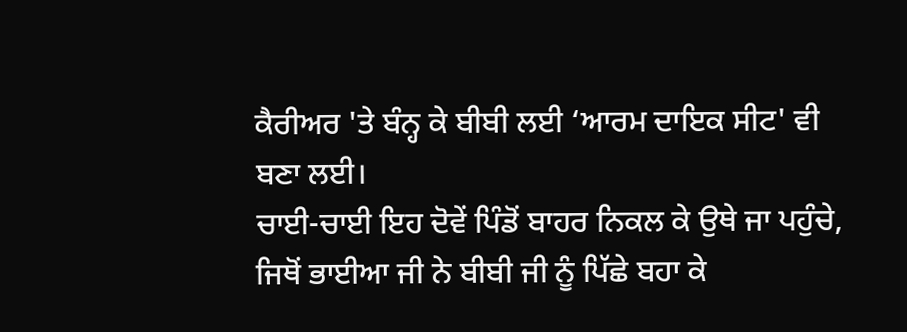ਕੈਰੀਅਰ 'ਤੇ ਬੰਨ੍ਹ ਕੇ ਬੀਬੀ ਲਈ ‘ਆਰਮ ਦਾਇਕ ਸੀਟ' ਵੀ ਬਣਾ ਲਈ।
ਚਾਈ-ਚਾਈ ਇਹ ਦੋਵੇਂ ਪਿੰਡੋਂ ਬਾਹਰ ਨਿਕਲ ਕੇ ਉਥੇ ਜਾ ਪਹੁੰਚੇ, ਜਿਥੋਂ ਭਾਈਆ ਜੀ ਨੇ ਬੀਬੀ ਜੀ ਨੂੰ ਪਿੱਛੇ ਬਹਾ ਕੇ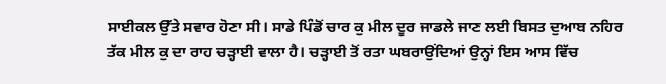ਸਾਈਕਲ ਉੱਤੇ ਸਵਾਰ ਹੋਣਾ ਸੀ। ਸਾਡੇ ਪਿੰਡੋਂ ਚਾਰ ਕੁ ਮੀਲ ਦੂਰ ਜਾਡਲੇ ਜਾਣ ਲਈ ਬਿਸਤ ਦੁਆਬ ਨਹਿਰ ਤੱਕ ਮੀਲ ਕੁ ਦਾ ਰਾਹ ਚੜ੍ਹਾਈ ਵਾਲਾ ਹੈ। ਚੜ੍ਹਾਈ ਤੋਂ ਰਤਾ ਘਬਰਾਉਂਦਿਆਂ ਉਨ੍ਹਾਂ ਇਸ ਆਸ ਵਿੱਚ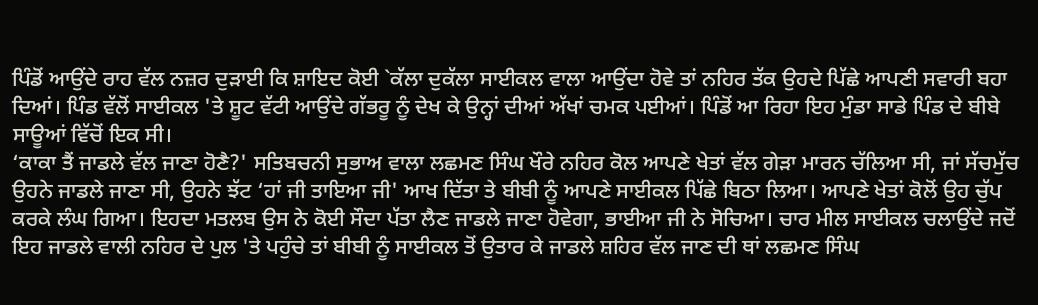ਪਿੰਡੋਂ ਆਉਂਦੇ ਰਾਹ ਵੱਲ ਨਜ਼ਰ ਦੁੜਾਈ ਕਿ ਸ਼ਾਇਦ ਕੋਈ `ਕੱਲਾ ਦੁਕੱਲਾ ਸਾਈਕਲ ਵਾਲਾ ਆਉਂਦਾ ਹੋਵੇ ਤਾਂ ਨਹਿਰ ਤੱਕ ਉਹਦੇ ਪਿੱਛੇ ਆਪਣੀ ਸਵਾਰੀ ਬਹਾ ਦਿਆਂ। ਪਿੰਡ ਵੱਲੋਂ ਸਾਈਕਲ 'ਤੇ ਸ਼ੂਟ ਵੱਟੀ ਆਉਂਦੇ ਗੱਭਰੂ ਨੂੰ ਦੇਖ ਕੇ ਉਨ੍ਹਾਂ ਦੀਆਂ ਅੱਖਾਂ ਚਮਕ ਪਈਆਂ। ਪਿੰਡੋਂ ਆ ਰਿਹਾ ਇਹ ਮੁੰਡਾ ਸਾਡੇ ਪਿੰਡ ਦੇ ਬੀਬੇ ਸਾਊਆਂ ਵਿੱਚੋਂ ਇਕ ਸੀ।
‘ਕਾਕਾ ਤੈਂ ਜਾਡਲੇ ਵੱਲ ਜਾਣਾ ਹੋਣੈ?' ਸਤਿਬਚਨੀ ਸੁਭਾਅ ਵਾਲਾ ਲਛਮਣ ਸਿੰਘ ਖੌਰੇ ਨਹਿਰ ਕੋਲ ਆਪਣੇ ਖੇਤਾਂ ਵੱਲ ਗੇੜਾ ਮਾਰਨ ਚੱਲਿਆ ਸੀ, ਜਾਂ ਸੱਚਮੁੱਚ ਉਹਨੇ ਜਾਡਲੇ ਜਾਣਾ ਸੀ, ਉਹਨੇ ਝੱਟ ‘ਹਾਂ ਜੀ ਤਾਇਆ ਜੀ' ਆਖ ਦਿੱਤਾ ਤੇ ਬੀਬੀ ਨੂੰ ਆਪਣੇ ਸਾਈਕਲ ਪਿੱਛੇ ਬਿਠਾ ਲਿਆ। ਆਪਣੇ ਖੇਤਾਂ ਕੋਲੋਂ ਉਹ ਚੁੱਪ ਕਰਕੇ ਲੰਘ ਗਿਆ। ਇਹਦਾ ਮਤਲਬ ਉਸ ਨੇ ਕੋਈ ਸੌਦਾ ਪੱਤਾ ਲੈਣ ਜਾਡਲੇ ਜਾਣਾ ਹੋਵੇਗਾ, ਭਾਈਆ ਜੀ ਨੇ ਸੋਚਿਆ। ਚਾਰ ਮੀਲ ਸਾਈਕਲ ਚਲਾਉਂਦੇ ਜਦੋਂ ਇਹ ਜਾਡਲੇ ਵਾਲੀ ਨਹਿਰ ਦੇ ਪੁਲ 'ਤੇ ਪਹੁੰਚੇ ਤਾਂ ਬੀਬੀ ਨੂੰ ਸਾਈਕਲ ਤੋਂ ਉਤਾਰ ਕੇ ਜਾਡਲੇ ਸ਼ਹਿਰ ਵੱਲ ਜਾਣ ਦੀ ਥਾਂ ਲਛਮਣ ਸਿੰਘ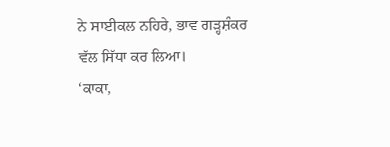ਨੇ ਸਾਈਕਲ ਨਹਿਰੇ, ਭਾਵ ਗੜ੍ਹਸ਼ੰਕਰ ਵੱਲ ਸਿੱਧਾ ਕਰ ਲਿਆ।
‘ਕਾਕਾ,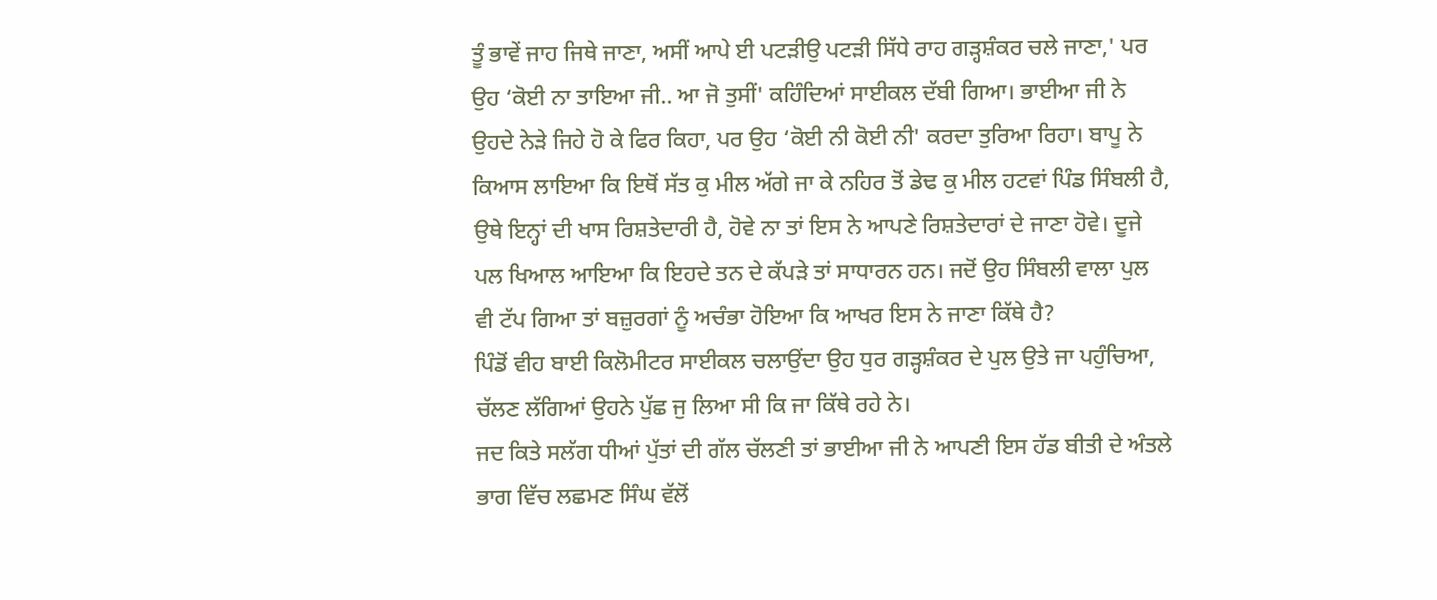ਤੂੰ ਭਾਵੇਂ ਜਾਹ ਜਿਥੇ ਜਾਣਾ, ਅਸੀਂ ਆਪੇ ਈ ਪਟੜੀਉ ਪਟੜੀ ਸਿੱਧੇ ਰਾਹ ਗੜ੍ਹਸ਼ੰਕਰ ਚਲੇ ਜਾਣਾ,' ਪਰ ਉਹ ‘ਕੋਈ ਨਾ ਤਾਇਆ ਜੀ.. ਆ ਜੋ ਤੁਸੀਂ' ਕਹਿੰਦਿਆਂ ਸਾਈਕਲ ਦੱਬੀ ਗਿਆ। ਭਾਈਆ ਜੀ ਨੇ ਉਹਦੇ ਨੇੜੇ ਜਿਹੇ ਹੋ ਕੇ ਫਿਰ ਕਿਹਾ, ਪਰ ਉਹ ‘ਕੋਈ ਨੀ ਕੋਈ ਨੀ' ਕਰਦਾ ਤੁਰਿਆ ਰਿਹਾ। ਬਾਪੂ ਨੇ ਕਿਆਸ ਲਾਇਆ ਕਿ ਇਥੋਂ ਸੱਤ ਕੁ ਮੀਲ ਅੱਗੇ ਜਾ ਕੇ ਨਹਿਰ ਤੋਂ ਡੇਢ ਕੁ ਮੀਲ ਹਟਵਾਂ ਪਿੰਡ ਸਿੰਬਲੀ ਹੈ, ਉਥੇ ਇਨ੍ਹਾਂ ਦੀ ਖਾਸ ਰਿਸ਼ਤੇਦਾਰੀ ਹੈ, ਹੋਵੇ ਨਾ ਤਾਂ ਇਸ ਨੇ ਆਪਣੇ ਰਿਸ਼ਤੇਦਾਰਾਂ ਦੇ ਜਾਣਾ ਹੋਵੇ। ਦੂਜੇ ਪਲ ਖਿਆਲ ਆਇਆ ਕਿ ਇਹਦੇ ਤਨ ਦੇ ਕੱਪੜੇ ਤਾਂ ਸਾਧਾਰਨ ਹਨ। ਜਦੋਂ ਉਹ ਸਿੰਬਲੀ ਵਾਲਾ ਪੁਲ ਵੀ ਟੱਪ ਗਿਆ ਤਾਂ ਬਜ਼ੁਰਗਾਂ ਨੂੰ ਅਚੰਭਾ ਹੋਇਆ ਕਿ ਆਖਰ ਇਸ ਨੇ ਜਾਣਾ ਕਿੱਥੇ ਹੈ?
ਪਿੰਡੋਂ ਵੀਹ ਬਾਈ ਕਿਲੋਮੀਟਰ ਸਾਈਕਲ ਚਲਾਉਂਦਾ ਉਹ ਧੁਰ ਗੜ੍ਹਸ਼ੰਕਰ ਦੇ ਪੁਲ ਉਤੇ ਜਾ ਪਹੁੰਚਿਆ, ਚੱਲਣ ਲੱਗਿਆਂ ਉਹਨੇ ਪੁੱਛ ਜੁ ਲਿਆ ਸੀ ਕਿ ਜਾ ਕਿੱਥੇ ਰਹੇ ਨੇ।
ਜਦ ਕਿਤੇ ਸਲੱਗ ਧੀਆਂ ਪੁੱਤਾਂ ਦੀ ਗੱਲ ਚੱਲਣੀ ਤਾਂ ਭਾਈਆ ਜੀ ਨੇ ਆਪਣੀ ਇਸ ਹੱਡ ਬੀਤੀ ਦੇ ਅੰਤਲੇ ਭਾਗ ਵਿੱਚ ਲਛਮਣ ਸਿੰਘ ਵੱਲੋਂ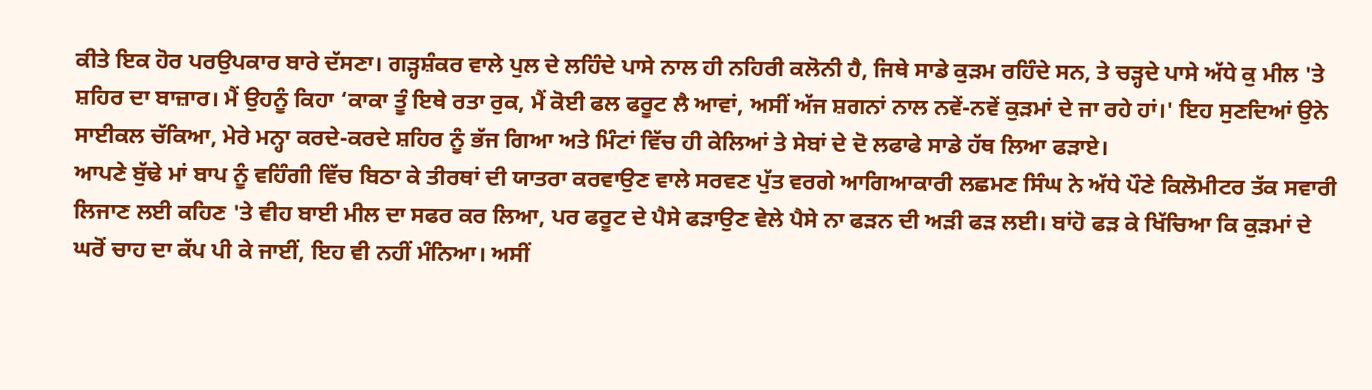ਕੀਤੇ ਇਕ ਹੋਰ ਪਰਉਪਕਾਰ ਬਾਰੇ ਦੱਸਣਾ। ਗੜ੍ਹਸ਼ੰਕਰ ਵਾਲੇ ਪੁਲ ਦੇ ਲਹਿੰਦੇ ਪਾਸੇ ਨਾਲ ਹੀ ਨਹਿਰੀ ਕਲੋਨੀ ਹੈ, ਜਿਥੇ ਸਾਡੇ ਕੁੜਮ ਰਹਿੰਦੇ ਸਨ, ਤੇ ਚੜ੍ਹਦੇ ਪਾਸੇ ਅੱਧੇ ਕੁ ਮੀਲ 'ਤੇ ਸ਼ਹਿਰ ਦਾ ਬਾਜ਼ਾਰ। ਮੈਂ ਉਹਨੂੰ ਕਿਹਾ ‘ਕਾਕਾ ਤੂੰ ਇਥੇ ਰਤਾ ਰੁਕ, ਮੈਂ ਕੋਈ ਫਲ ਫਰੂਟ ਲੈ ਆਵਾਂ, ਅਸੀਂ ਅੱਜ ਸ਼ਗਨਾਂ ਨਾਲ ਨਵੇਂ-ਨਵੇਂ ਕੁੜਮਾਂ ਦੇ ਜਾ ਰਹੇ ਹਾਂ।' ਇਹ ਸੁਣਦਿਆਂ ਉਨੇ ਸਾਈਕਲ ਚੱਕਿਆ, ਮੇਰੇ ਮਨ੍ਹਾ ਕਰਦੇ-ਕਰਦੇ ਸ਼ਹਿਰ ਨੂੰ ਭੱਜ ਗਿਆ ਅਤੇ ਮਿੰਟਾਂ ਵਿੱਚ ਹੀ ਕੇਲਿਆਂ ਤੇ ਸੇਬਾਂ ਦੇ ਦੋ ਲਫਾਫੇ ਸਾਡੇ ਹੱਥ ਲਿਆ ਫੜਾਏ।
ਆਪਣੇ ਬੁੱਢੇ ਮਾਂ ਬਾਪ ਨੂੰ ਵਹਿੰਗੀ ਵਿੱਚ ਬਿਠਾ ਕੇ ਤੀਰਥਾਂ ਦੀ ਯਾਤਰਾ ਕਰਵਾਉਣ ਵਾਲੇ ਸਰਵਣ ਪੁੱਤ ਵਰਗੇ ਆਗਿਆਕਾਰੀ ਲਛਮਣ ਸਿੰਘ ਨੇ ਅੱਧੇ ਪੌਣੇ ਕਿਲੋਮੀਟਰ ਤੱਕ ਸਵਾਰੀ ਲਿਜਾਣ ਲਈ ਕਹਿਣ 'ਤੇ ਵੀਹ ਬਾਈ ਮੀਲ ਦਾ ਸਫਰ ਕਰ ਲਿਆ, ਪਰ ਫਰੂਟ ਦੇ ਪੈਸੇ ਫੜਾਉਣ ਵੇਲੇ ਪੈਸੇ ਨਾ ਫੜਨ ਦੀ ਅੜੀ ਫੜ ਲਈ। ਬਾਂਹੋ ਫੜ ਕੇ ਖਿੱਚਿਆ ਕਿ ਕੁੜਮਾਂ ਦੇ ਘਰੋਂ ਚਾਹ ਦਾ ਕੱਪ ਪੀ ਕੇ ਜਾਈਂ, ਇਹ ਵੀ ਨਹੀਂ ਮੰਨਿਆ। ਅਸੀਂ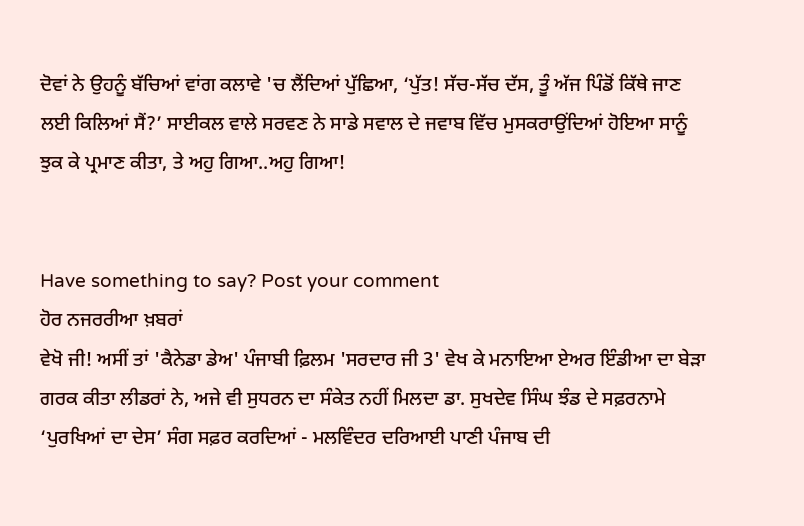ਦੋਵਾਂ ਨੇ ਉਹਨੂੰ ਬੱਚਿਆਂ ਵਾਂਗ ਕਲਾਵੇ 'ਚ ਲੈਂਦਿਆਂ ਪੁੱਛਿਆ, ‘ਪੁੱਤ! ਸੱਚ-ਸੱਚ ਦੱਸ, ਤੂੰ ਅੱਜ ਪਿੰਡੋਂ ਕਿੱਥੇ ਜਾਣ ਲਈ ਕਿਲਿਆਂ ਸੈਂ?’ ਸਾਈਕਲ ਵਾਲੇ ਸਰਵਣ ਨੇ ਸਾਡੇ ਸਵਾਲ ਦੇ ਜਵਾਬ ਵਿੱਚ ਮੁਸਕਰਾਉਂਦਿਆਂ ਹੋਇਆ ਸਾਨੂੰ ਝੁਕ ਕੇ ਪ੍ਰਮਾਣ ਕੀਤਾ, ਤੇ ਅਹੁ ਗਿਆ..ਅਹੁ ਗਿਆ!


Have something to say? Post your comment
ਹੋਰ ਨਜਰਰੀਆ ਖ਼ਬਰਾਂ
ਵੇਖੋ ਜੀ! ਅਸੀਂ ਤਾਂ 'ਕੈਨੇਡਾ ਡੇਅ' ਪੰਜਾਬੀ ਫ਼ਿਲਮ 'ਸਰਦਾਰ ਜੀ 3' ਵੇਖ ਕੇ ਮਨਾਇਆ ਏਅਰ ਇੰਡੀਆ ਦਾ ਬੇੜਾ ਗਰਕ ਕੀਤਾ ਲੀਡਰਾਂ ਨੇ, ਅਜੇ ਵੀ ਸੁਧਰਨ ਦਾ ਸੰਕੇਤ ਨਹੀਂ ਮਿਲਦਾ ਡਾ. ਸੁਖਦੇਵ ਸਿੰਘ ਝੰਡ ਦੇ ਸਫ਼ਰਨਾਮੇ ‘ਪੁਰਖਿਆਂ ਦਾ ਦੇਸ’ ਸੰਗ ਸਫ਼ਰ ਕਰਦਿਆਂ - ਮਲਵਿੰਦਰ ਦਰਿਆਈ ਪਾਣੀ ਪੰਜਾਬ ਦੀ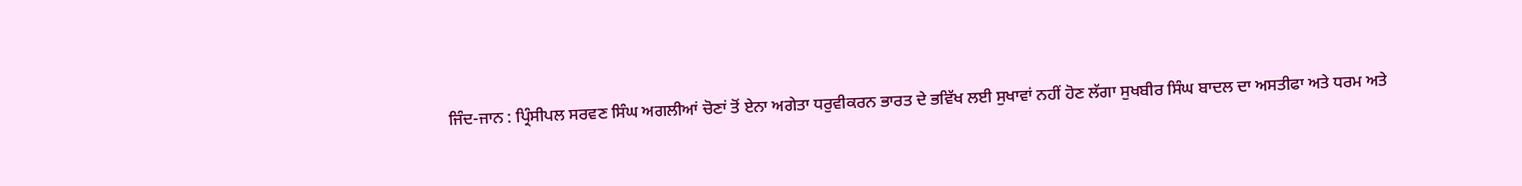ਜਿੰਦ-ਜਾਨ : ਪ੍ਰਿੰਸੀਪਲ ਸਰਵਣ ਸਿੰਘ ਅਗਲੀਆਂ ਚੋਣਾਂ ਤੋਂ ਏਨਾ ਅਗੇਤਾ ਧਰੁਵੀਕਰਨ ਭਾਰਤ ਦੇ ਭਵਿੱਖ ਲਈ ਸੁਖਾਵਾਂ ਨਹੀਂ ਹੋਣ ਲੱਗਾ ਸੁਖਬੀਰ ਸਿੰਘ ਬਾਦਲ ਦਾ ਅਸਤੀਫਾ ਅਤੇ ਧਰਮ ਅਤੇ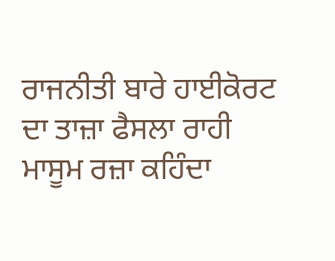ਰਾਜਨੀਤੀ ਬਾਰੇ ਹਾਈਕੋਰਟ ਦਾ ਤਾਜ਼ਾ ਫੈਸਲਾ ਰਾਹੀ ਮਾਸੂਮ ਰਜ਼ਾ ਕਹਿੰਦਾ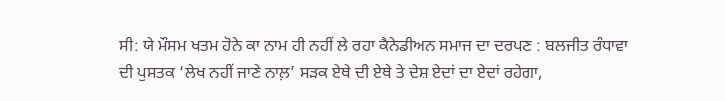ਸੀ: ਯੇ ਮੌਸਮ ਖਤਮ ਹੋਨੇ ਕਾ ਨਾਮ ਹੀ ਨਹੀਂ ਲੇ ਰਹਾ ਕੈਨੇਡੀਅਨ ਸਮਾਜ ਦਾ ਦਰਪਣ : ਬਲਜੀਤ ਰੰਧਾਵਾ ਦੀ ਪੁਸਤਕ ‘ਲੇਖ ਨਹੀਂ ਜਾਣੇ ਨਾਲ਼’ ਸੜਕ ਏਥੇ ਦੀ ਏਥੇ ਤੇ ਦੇਸ਼ ਏਦਾਂ ਦਾ ਏਦਾਂ ਰਹੇਗਾ,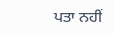ਪਤਾ ਨਹੀਂ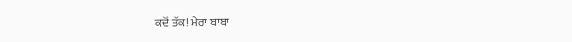ਕਦੋਂ ਤੱਕ! ਮੇਰਾ ਬਾਬਾ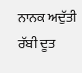ਨਾਨਕ ਅਦੁੱਤੀ ਰੱਬੀ ਦੂਤ